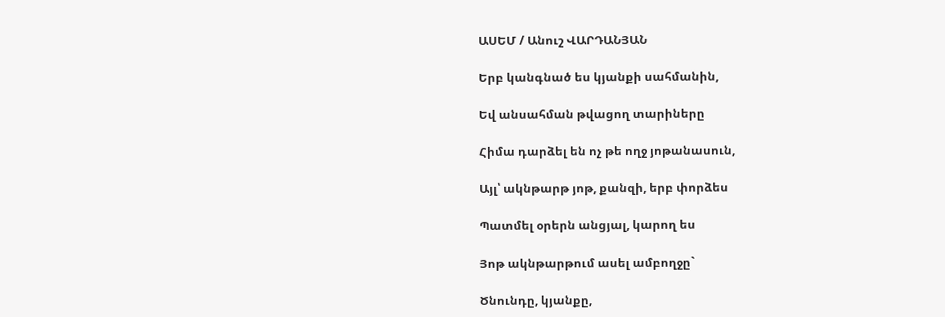ԱՍԵՄ / Անուշ ՎԱՐԴԱՆՅԱՆ

Երբ կանգնած ես կյանքի սահմանին,

Եվ անսահման թվացող տարիները

Հիմա դարձել են ոչ թե ողջ յոթանասուն,

Այլ՝ ակնթարթ յոթ, քանզի, երբ փորձես

Պատմել օրերն անցյալ, կարող ես

Յոթ ակնթարթում ասել ամբողջը`

Ծնունդը, կյանքը,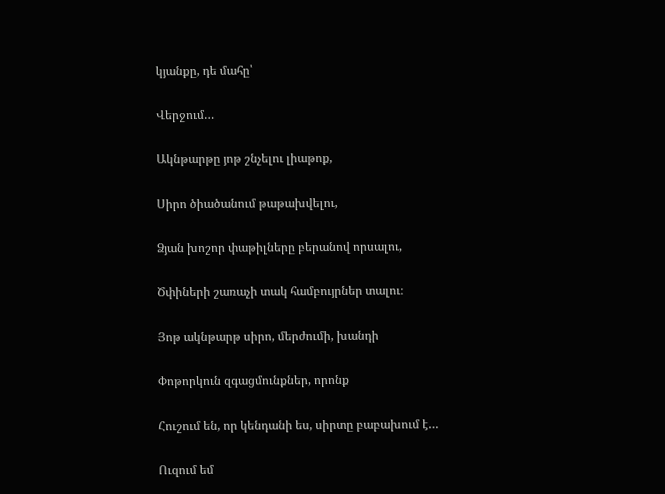կյանքը, դե մահը՝

Վերջում…

Ակնթարթը յոթ շնչելու լիաթոք,

Սիրո ծիածանում թաթախվելու,

Ձյան խոշոր փաթիլները բերանով որսալու,

Ծփիների շառաչի տակ համբույրներ տալու։

Յոթ ակնթարթ սիրո, մերժումի, խանդի

Փոթորկուն զգացմունքներ, որոնք

Հուշում են, որ կենդանի ես, սիրտը բաբախում է…

Ուզում եմ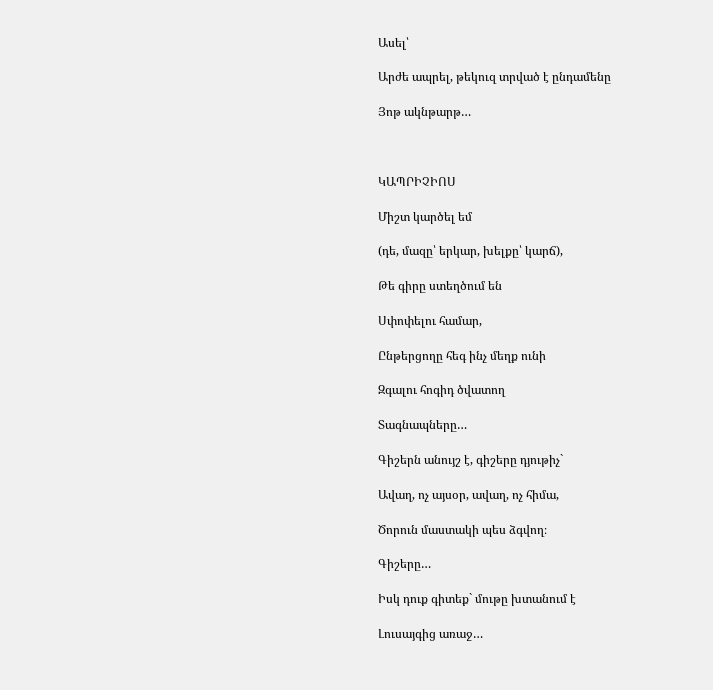Ասել՝

Արժե ապրել, թեկուզ տրված է ընդամենը

Յոթ ակնթարթ…



ԿԱՊՐԻՉԻՈՍ

Միշտ կարծել եմ

(դե, մազը՝ երկար, խելքը՝ կարճ),

Թե գիրը ստեղծում են

Սփոփելու համար,

Ընթերցողը հեգ ինչ մեղք ունի

Զգալու հոգիդ ծվատող

Տագնապները…

Գիշերն անույշ է, գիշերը դյութիչ`

Ավաղ, ոչ այսօր, ավաղ, ոչ հիմա,

Ծորուն մաստակի պես ձգվող։

Գիշերը…

Իսկ դուք գիտեք` մութը խտանում է

Լուսայգից առաջ…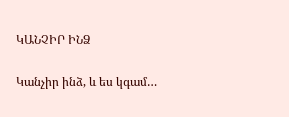ԿԱՆՉԻՐ ԻՆՁ

Կանչիր ինձ, և ես կգամ…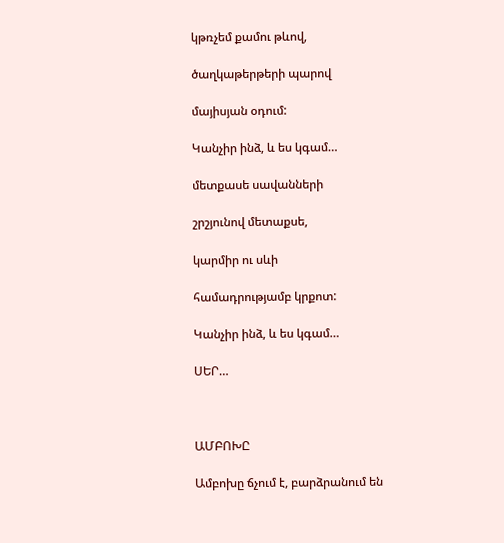կթռչեմ քամու թևով,

ծաղկաթերթերի պարով

մայիսյան օդում:

Կանչիր ինձ, և ես կգամ…

մետքասե սավանների

շրշյունով մետաքսե,

կարմիր ու սևի

համադրությամբ կրքոտ:

Կանչիր ինձ, և ես կգամ…

ՍԵՐ…



ԱՄԲՈԽԸ

Ամբոխը ճչում է, բարձրանում են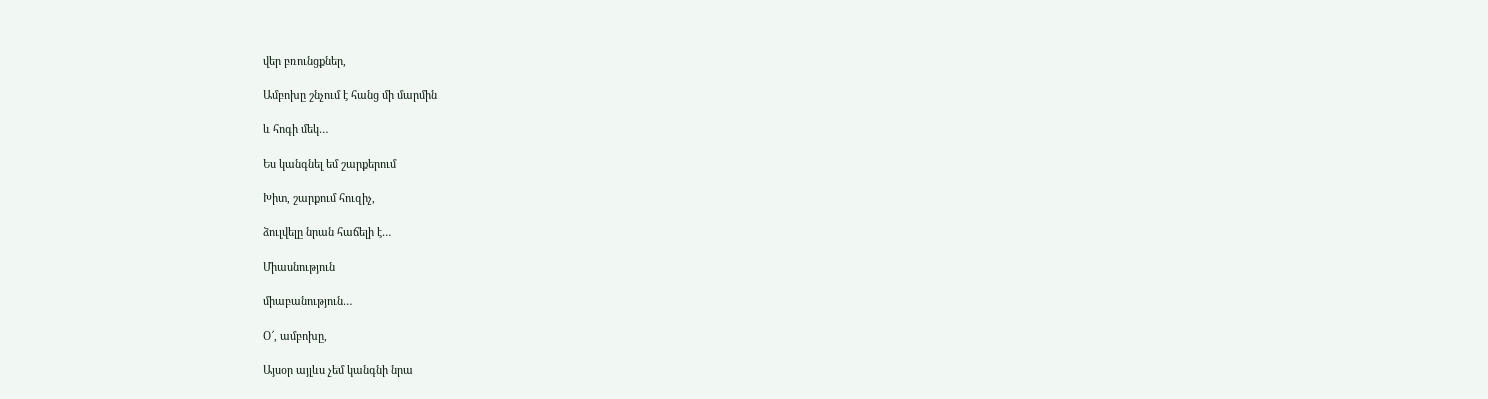վեր բռունցքներ,

Ամբոխը շնչում է հանց մի մարմին

և հոգի մեկ…

Ես կանգնել եմ շարքերում

Խիտ, շարքում հուզիչ,

ձուլվելը նրան հաճելի է…

Միասնություն

միաբանություն…

Օ՜, ամբոխը,

Այսօր այլևս չեմ կանգնի նրա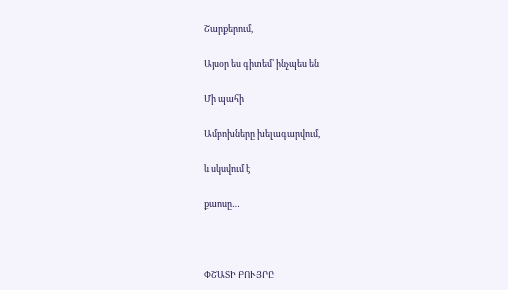Շարքերում,

Այսօր ես գիտեմ՝ ինչպես են

Մի պահի

Ամբոխները խելագարվում,

և սկսվում է

քաոսը…



ՓՇԱՏԻ ԲՈՒՅՐԸ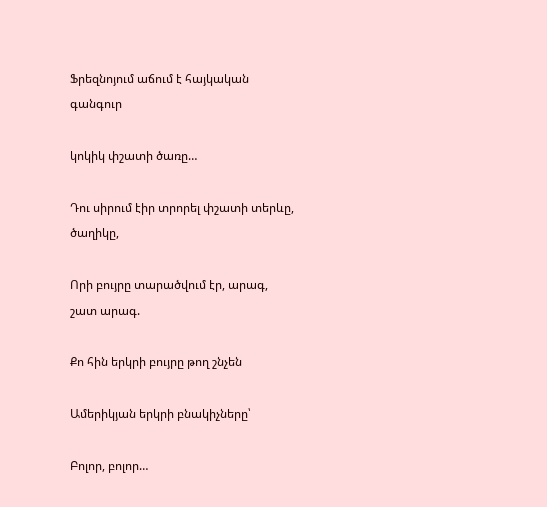Ֆրեզնոյում աճում է հայկական գանգուր

կոկիկ փշատի ծառը…

Դու սիրում էիր տրորել փշատի տերևը, ծաղիկը,

Որի բույրը տարածվում էր, արագ, շատ արագ.

Քո հին երկրի բույրը թող շնչեն

Ամերիկյան երկրի բնակիչները՝

Բոլոր, բոլոր…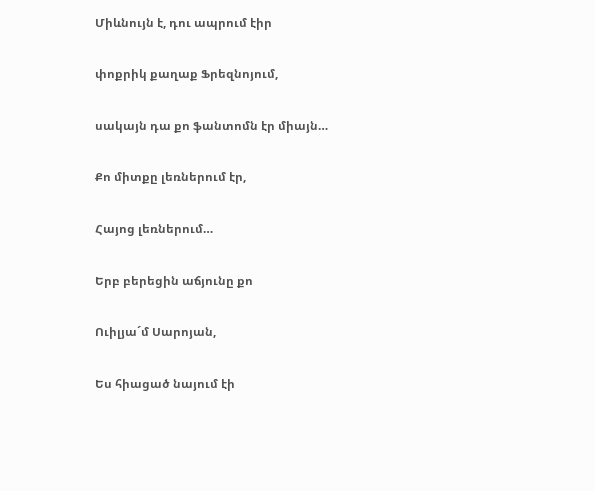Միևնույն է, դու ապրում էիր

փոքրիկ քաղաք Ֆրեզնոյում,

սակայն դա քո ֆանտոմն էր միայն…

Քո միտքը լեռներում էր,

Հայոց լեռներում…

Երբ բերեցին աճյունը քո

Ուիլյա´մ Սարոյան,

Ես հիացած նայում էի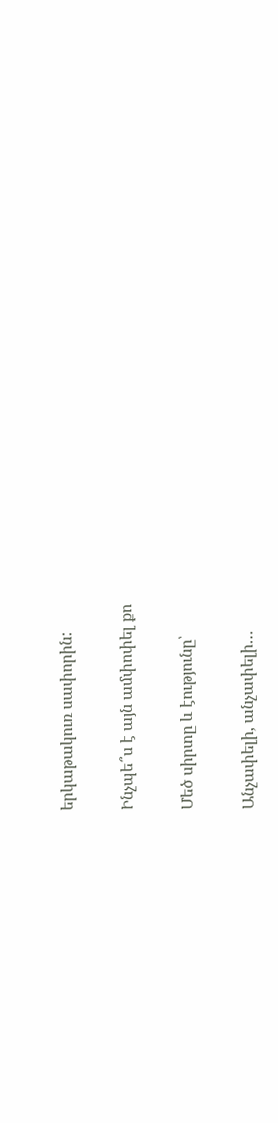երկաթակուռ սափորին:

Ինչպե՞ս է այն ամփոփել քո

Մեծ սիրտը և էությունը՝

Անչափելի, անչափելի…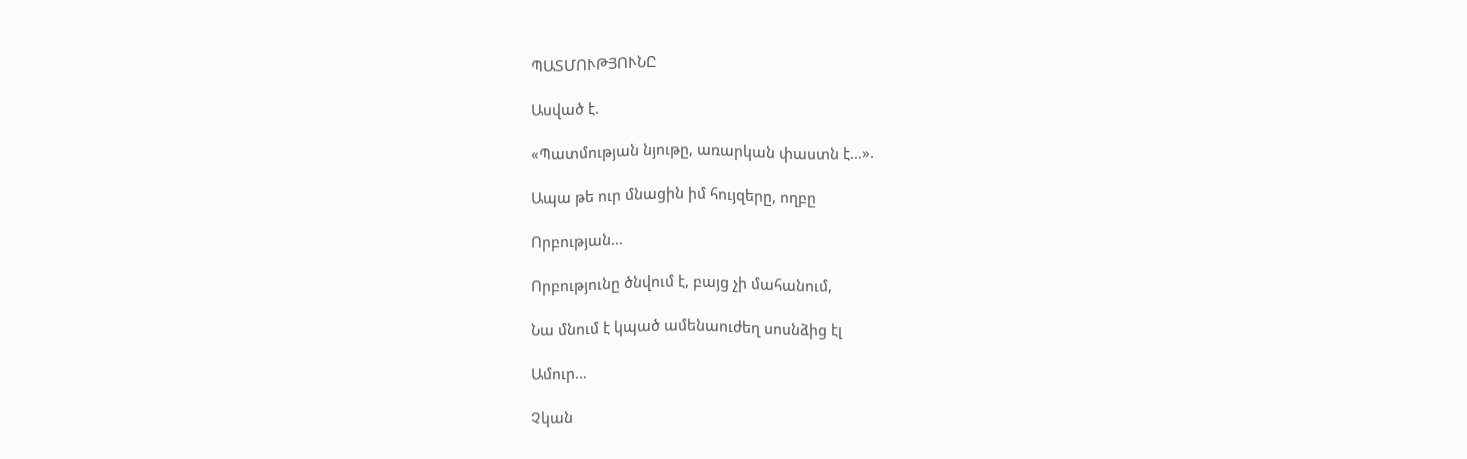ՊԱՏՄՈՒԹՅՈՒՆԸ

Ասված է.

«Պատմության նյութը, առարկան փաստն է…».

Ապա թե ուր մնացին իմ հույզերը, ողբը

Որբության…

Որբությունը ծնվում է, բայց չի մահանում,

Նա մնում է կպած ամենաուժեղ սոսնձից էլ

Ամուր…

Չկան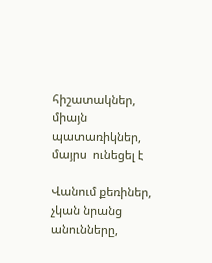հիշատակներ, միայն պատառիկներ, մայրս  ունեցել է

Վանում քեռիներ, չկան նրանց անունները,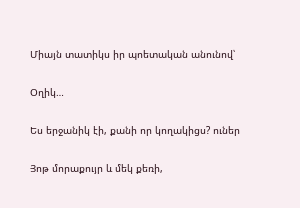Միայն տատիկս իր պոետական անունով՝

Օղիկ…

Ես երջանիկ էի, քանի որ կողակիցս? ուներ

Յոթ մորաքույր և մեկ քեռի,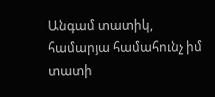Անգամ տատիկ, համարյա համահունչ իմ տատի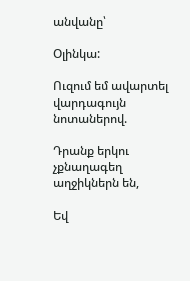անվանը՝

Օլինկա:

Ուզում եմ ավարտել վարդագույն նոտաներով.

Դրանք երկու չքնաղագեղ աղջիկներն են,

Եվ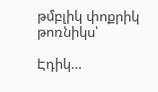թմբլիկ փոքրիկ թոռնիկս՝

Էդիկ…